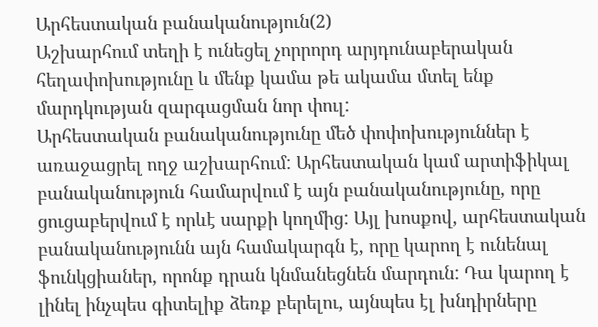Արհեստական բանականություն(2)
Աշխարհում տեղի է ունեցել չորրորդ արյդունաբերական հեղափոխությունը և մենք կամա թե ակամա մտել ենք մարդկության զարգացման նոր փուլ:
Արհեստական բանականությունը մեծ փոփոխություններ է առաջացրել ողջ աշխարհում: Արհեստական կամ արտիֆիկալ բանականություն համարվում է այն բանականությունը, որը ցուցաբերվում է որևէ սարքի կողմից: Այլ խոսքով, արհեստական բանականությունն այն համակարգն է, որը կարող է ունենալ ֆունկցիաներ, որոնք դրան կնմանեցնեն մարդուն: Դա կարող է լինել ինչպես գիտելիք ձեռք բերելու, այնպես էլ խնդիրները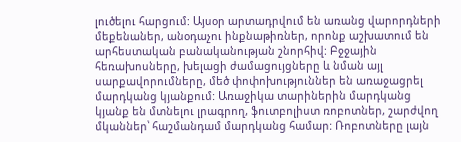լուծելու հարցում: Այսօր արտադրվում են առանց վարորդների մեքենաներ, անօդաչու ինքնաթիռներ, որոնք աշխատում են արհեստական բանականության շնորհիվ: Բջջային հեռախոսները, խելացի ժամացույցները և նման այլ սարքավորումները, մեծ փոփոխություններ են առաջացրել մարդկանց կյանքում: Առաջիկա տարիներին մարդկանց կյանք են մտնելու լրագրող, ֆուտբոլիստ ռոբոտներ, շարժվող մկաններ՝ հաշմանդամ մարդկանց համար: Ռոբոտները լայն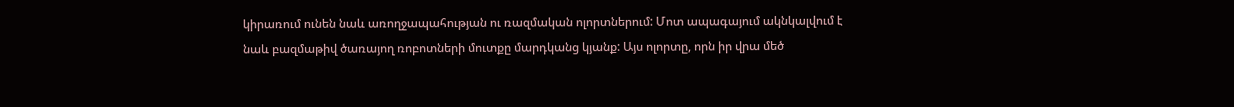կիրառում ունեն նաև առողջապահության ու ռազմական ոլորտներում: Մոտ ապագայում ակնկալվում է նաև բազմաթիվ ծառայող ռոբոտների մուտքը մարդկանց կյանք: Այս ոլորտը, որն իր վրա մեծ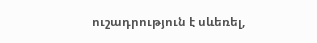ուշադրություն է սևեռել,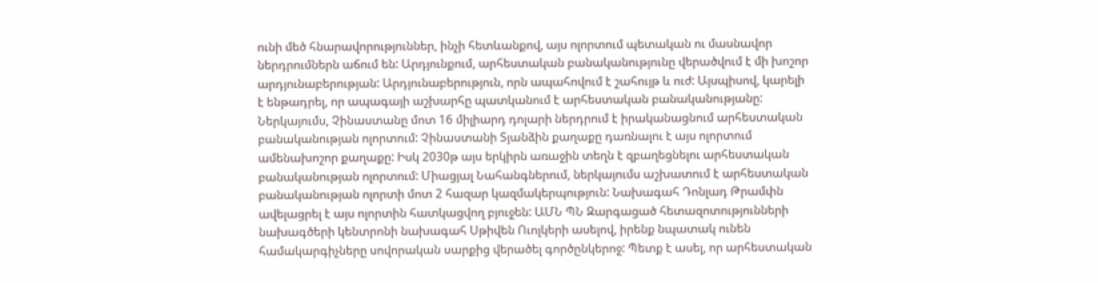ունի մեծ հնարավորություններ, ինչի հետևանքով, այս ոլորտում պետական ու մասնավոր ներդրումներն աճում են: Արդյունքում, արհեստական բանականությունը վերածվում է մի խոշոր արդյունաբերության: Արդյունաբերություն, որն ապահովում է շահույթ և ուժ: Այսպիսով, կարելի է ենթադրել, որ ապագայի աշխարհը պատկանում է արհեստական բանականությանը: Ներկայումս, Չինաստանը մոտ 16 միլիարդ դոլարի ներդրում է իրականացնում արհեստական բանականության ոլորտում: Չինաստանի Տյանձին քաղաքը դառնալու է այս ոլորտում ամենախոշոր քաղաքը: Իսկ 2030թ այս երկիրն առաջին տեղն է զբաղեցնելու արհեստական բանականության ոլորտում: Միացյալ Նահանգներում, ներկայումս աշխատում է արհեստական բանականության ոլորտի մոտ 2 հազար կազմակերպություն: Նախագահ Դոնլադ Թրամփն ավելացրել է այս ոլորտին հատկացվող բյուջեն: ԱՄՆ ՊՆ Զարգացած հետազոտությունների նախագծերի կենտրոնի նախագահ Սթիվեն Ուոլկերի ասելով, իրենք նպատակ ունեն համակարգիչները սովորական սարքից վերածել գործընկերոջ: Պետք է ասել, որ արհեստական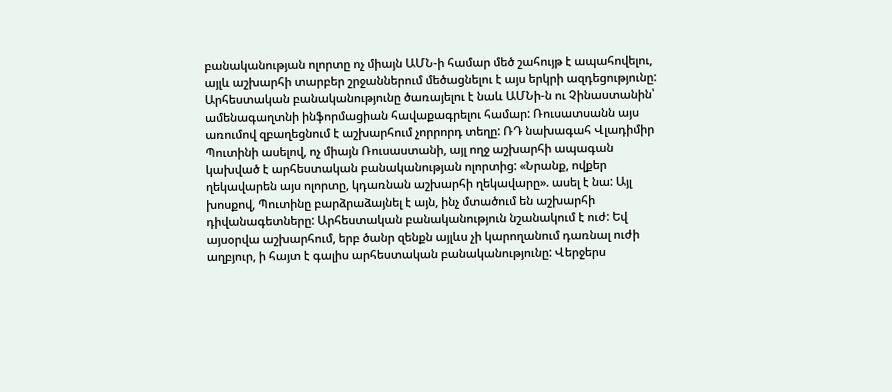բանականության ոլորտը ոչ միայն ԱՄՆ-ի համար մեծ շահույթ է ապահովելու, այլև աշխարհի տարբեր շրջաններում մեծացնելու է այս երկրի ազդեցությունը: Արհեստական բանականությունը ծառայելու է նաև ԱՄՆի-ն ու Չինաստանին՝ ամենագաղտնի ինֆորմացիան հավաքագրելու համար: Ռուսատսանն այս առումով զբաղեցնում է աշխարհում չորրորդ տեղը: ՌԴ նախագահ Վլադիմիր Պուտինի ասելով, ոչ միայն Ռուսաստանի, այլ ողջ աշխարհի ապագան կախված է արհեստական բանականության ոլորտից: «Նրանք, ովքեր ղեկավարեն այս ոլորտը, կդառնան աշխարհի ղեկավարը». ասել է նա: Այլ խոսքով, Պուտինը բարձրաձայնել է այն, ինչ մտածում են աշխարհի դիվանագետները: Արհեստական բանականություն նշանակում է ուժ: Եվ այսօրվա աշխարհում, երբ ծանր զենքն այլևս չի կարողանում դառնալ ուժի աղբյուր, ի հայտ է գալիս արհեստական բանականությունը: Վերջերս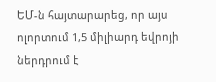ԵՄ-ն հայտարարեց, որ այս ոլորտում 1,5 միլիարդ եվրոյի ներդրում է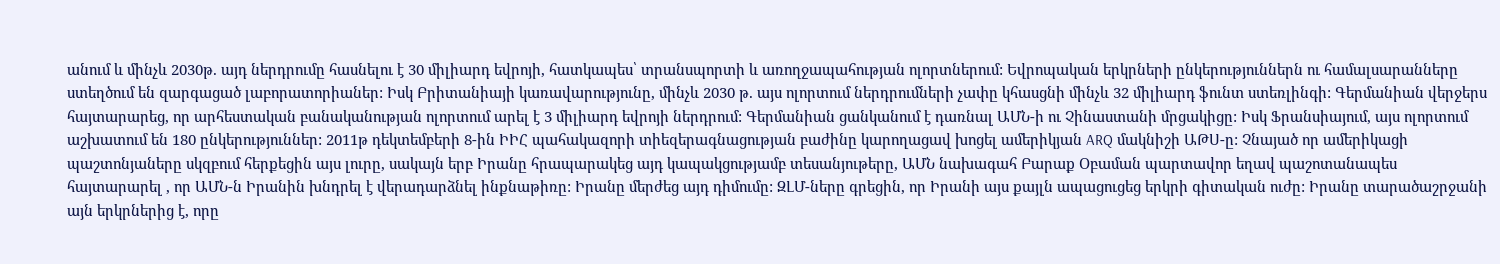անում և մինչև 2030թ. այդ ներդրումը հասնելու է 30 միլիարդ եվրոյի, հատկապես՝ տրանսպորտի և առողջապահության ոլորտներում: Եվրոպական երկրների ընկերություններն ու համալսարանները ստեղծում են զարգացած լաբորատորիաներ: Իսկ Բրիտանիայի կառավարությունը, մինչև 2030 թ. այս ոլորտում ներդրումների չափը կհասցնի մինչև 32 միլիարդ ֆունտ ստեռլինգի: Գերմանիան վերջերս հայտարարեց, որ արհեստական բանականության ոլորտում արել է 3 միլիարդ եվրոյի ներդրում: Գերմանիան ցանկանում է դառնալ ԱՄՆ-ի ու Չինաստանի մրցակիցը: Իսկ Ֆրանսիայում, այս ոլորտում աշխատում են 180 ընկերություններ: 2011թ դեկտեմբերի 8-ին ԻԻՀ պահակազորի տիեզերագնացության բաժինը կարողացավ խոցել ամերիկյան ARQ մակնիշի ԱԹՍ-ը: Չնայած որ ամերիկացի պաշտոնյաները սկզբում հերքեցին այս լուրը, սակայն երբ Իրանը հրապարակեց այդ կապակցությամբ տեսանյութերը, ԱՄՆ նախագահ Բարաք Օբաման պարտավոր եղավ պաշոտանապես հայտարարել , որ ԱՄՆ-ն Իրանին խնդրել է վերադարձնել ինքնաթիռը: Իրանը մերժեց այդ դիմումը: ԶԼՄ-ները գրեցին, որ Իրանի այս քայլն ապացուցեց երկրի գիտական ուժը: Իրանը տարածաշրջանի այն երկրներից է, որը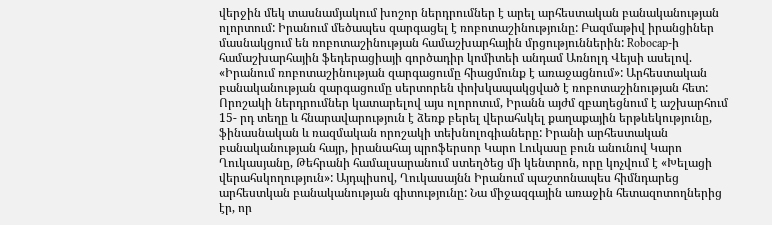վերջին մեկ տասնամյակում խոշոր ներդրումներ է արել արհեստական բանականության ոլորտում: Իրանում մեծապես զարգացել է ռոբոտաշինությունը: Բազմաթիվ իրանցիներ մասնակցում են ռոբոտաշինության համաշխարհային մրցություններին: Robocap-ի համաշխարհային ֆեդերացիայի գործադիր կոմիտեի անդամ Առնոլդ Վեյսի ասելով. «Իրանում ռոբոտաշինության զարգացումը հիացմունք է առաջացնում»: Արհեստական բանականության զարգացումը սերտորեն փոխկապակցված է ռոբոտաշինության հետ: Որոշակի ներդրումներ կատարելով այս ոլորոտւմ, Իրանն այժմ զբաղեցնում է աշխարհում 15- րդ տեղը և հնարավարություն է ձեռք բերել վերահսկել քաղաքային երթևեկությունը, ֆինասնական և ռազմական որոշակի տեխնոլոգիաները: Իրանի արհեստական բանականության հայր, իրանահայ պրոֆերսոր Կարո Լուկասը բուն անունով Կարո Ղուկասյանը, Թեհրանի համալսարանում ստեղծեց մի կենտրոն, որը կոչվում է «Խելացի վերահսկողություն»: Այդպիսով, Ղուկասայնն Իրանում պաշտոնապես հիմնդարեց արհեստկան բանականության գիտությունը: Նա միջազգային առաջին հետազոտողներից էր, որ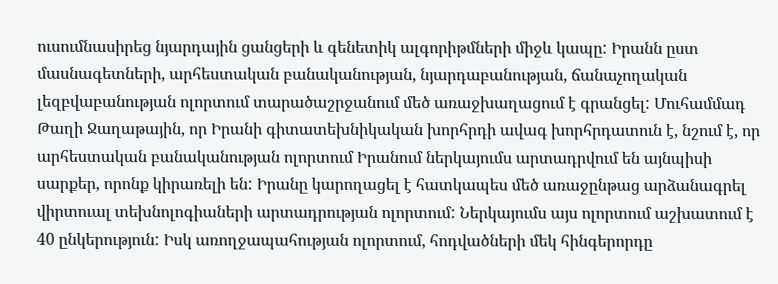ուսումնասիրեց նյարդային ցանցերի և գենետիկ ալգորիթմների միջև կապը: Իրանն ըստ մասնագետների, արհեստական բանականության, նյարդաբանության, ճանաչողական լեզբվաբանության ոլորտում տարածաշրջանում մեծ առաջխաղացում է գրանցել: Մուհամմադ Թաղի Ջաղաթային, որ Իրանի գիտատեխնիկական խորհրդի ավագ խորհրդատուն է, նշում է, որ արհեստական բանականության ոլորտում Իրանում ներկայումս արտադրվում են այնպիսի սարքեր, որոնք կիրառելի են: Իրանը կարողացել է հատկապես մեծ առաջընթաց արձանագրել վիրտուալ տեխնոլոգիաների արտադրության ոլորտում: Ներկայումս այս ոլորտում աշխատում է 40 ընկերություն: Իսկ առողջապահության ոլորտում, հոդվածների մեկ հինգերորդը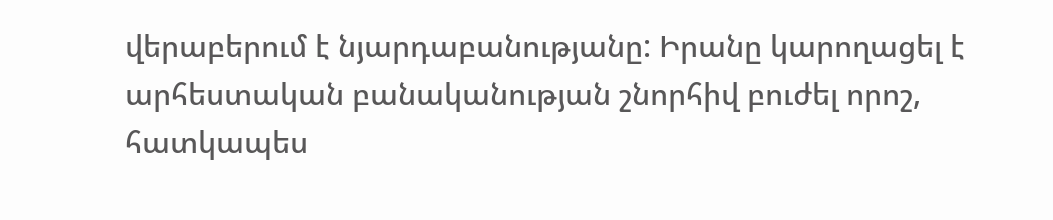վերաբերում է նյարդաբանությանը: Իրանը կարողացել է արհեստական բանականության շնորհիվ բուժել որոշ, հատկապես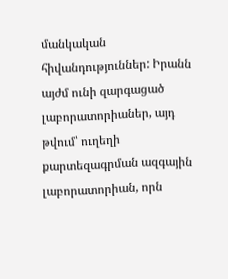մանկական հիվանդություններ: Իրանն այժմ ունի զարգացած լաբորատորիաներ, այդ թվում՝ ուղեղի քարտեզագրման ազգային լաբորատորիան, որն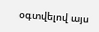օգտվելով այս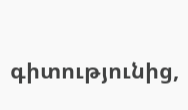գիտությունից,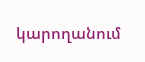կարողանում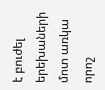է բուժել երեխաների մոտ առկա որոշ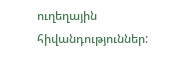ուղեղային հիվանդություններ: